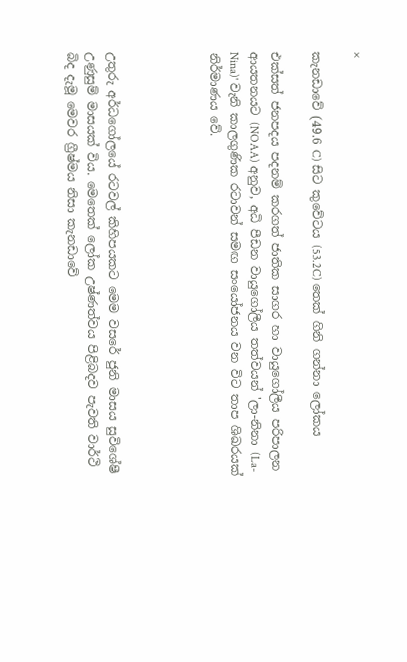×

කැනඩාවේ (49.6 C) සිට කුවේටය (53.2C) තෙක් ගිනි ගන්නා ලෝකය

එක්සත් ජනපදය පදනම් කරගත් ජාතික සාගර හා වායුගෝලීය පරිපාලන ආයතනයට (NOAA) අනුව, අධි පීඩන වායුගෝලීය තත්වයන් 'ලා-නිනා (La-Nina)' වැනි කාලගුණික රටාවන් සමඟ සංයෝජනය වන විට තාප ශිඛරයක් නිර්මාණය වේ.




උතුරු අර්ධගෝලයේ රටවල් කිහිපයකට මෙම වසරේ ජුනි මාසය සුවිශේෂී උණුසුම් මාසයක් විය. මෙතෙක් ලෝක උෂ්ණත්වය පිළිබදව පැවති වාර්ථි බිද දැමූ මෙවර ග්‍රීෂ්මය නිසා කැනඩාවේ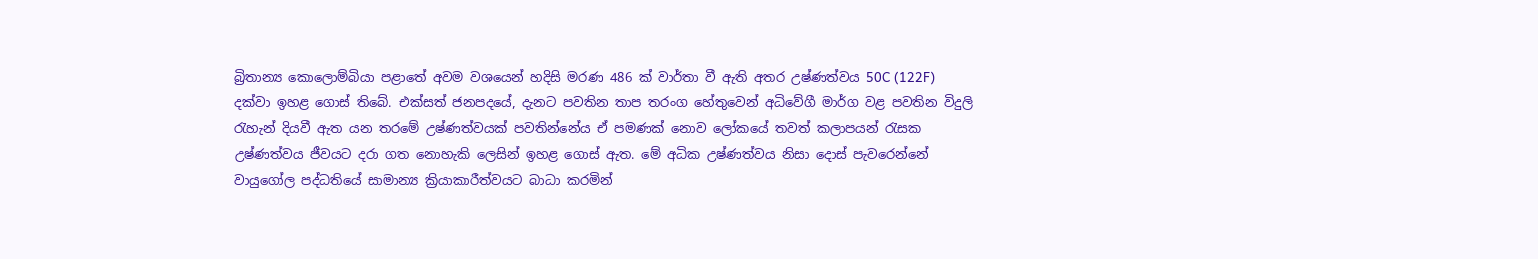බ්‍රිතාන්‍ය කොලොම්බියා පළාතේ අවම වශයෙන් හදිසි මරණ 486 ක් වාර්තා වී ඇති අතර උෂ්ණත්වය 50C (122F) දක්වා ඉහළ ගොස් තිබේ. එක්සත් ජනපදයේ, දැනට පවතින තාප තරංග හේතුවෙන් අධිවේගී මාර්ග වළ පවතින විදුලි රැහැන් දියවී ඇත යන තරමේ උෂ්ණත්වයක් පවතින්නේය ඒ පමණක් නොව ලෝකයේ තවත් කලාපයන් රැසක උෂ්ණත්වය ජීවයට දරා ගත නොහැකි ලෙසින් ඉහළ ගොස් ඇත. මේ අධික උෂ්ණත්වය නිසා දොස් පැවරෙන්නේ වායුගෝල පද්ධතියේ සාමාන්‍ය ක්‍රියාකාරීත්වයට බාධා කරමින්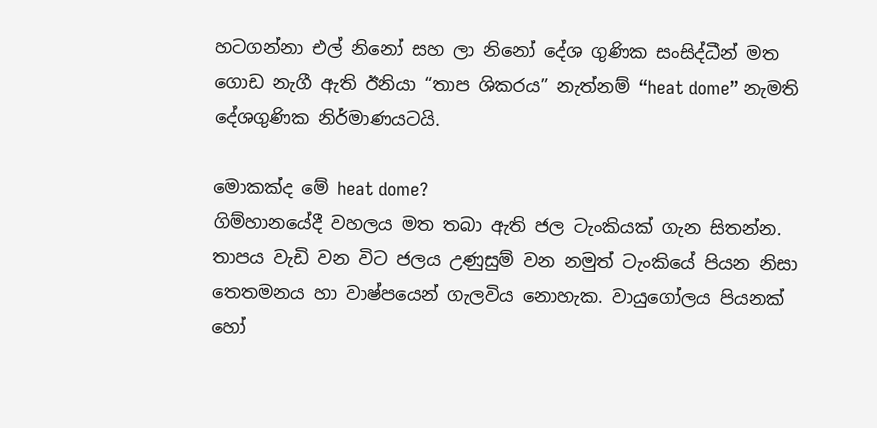හටගන්නා එල් නිනෝ සහ ලා නිනෝ දේශ ගුණික සංසිද්ධීන් මත ගොඩ නැගී ඇති ඊනියා “තාප ශිකරය” නැත්නම් “heat dome” නැමති දේශගුණික නිර්මාණයටයි.

මොකක්ද මේ heat dome?
ගිම්හානයේදී වහලය මත තබා ඇති ජල ටැංකියක් ගැන සිතන්න. තාපය වැඩි වන විට ජලය උණුසුම් වන නමුත් ටැංකියේ පියන නිසා තෙතමනය හා වාෂ්පයෙන් ගැලවිය නොහැක. වායුගෝලය පියනක් හෝ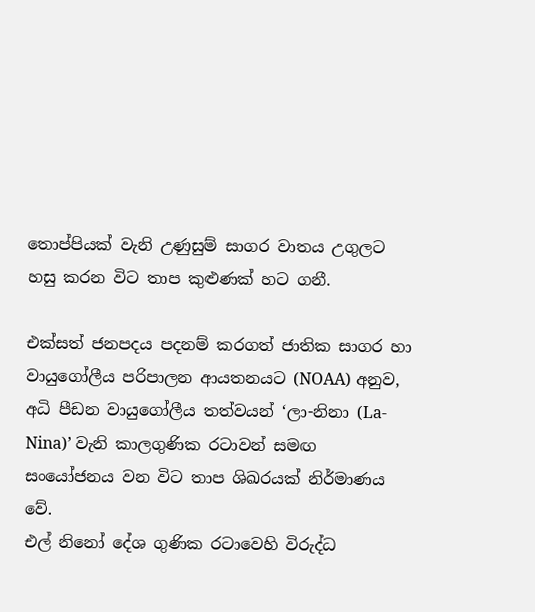තොප්පියක් වැනි උණුසුම් සාගර වාතය උගුලට හසු කරන විට තාප කුළුණක් හට ගනී.

එක්සත් ජනපදය පදනම් කරගත් ජාතික සාගර හා වායුගෝලීය පරිපාලන ආයතනයට (NOAA) අනුව, අධි පීඩන වායුගෝලීය තත්වයන් ‘ලා-නිනා (La-Nina)’ වැනි කාලගුණික රටාවන් සමඟ සංයෝජනය වන විට තාප ශිඛරයක් නිර්මාණය වේ.
එල් නිනෝ දේශ ගුණික රටාවෙහි විරුද්ධ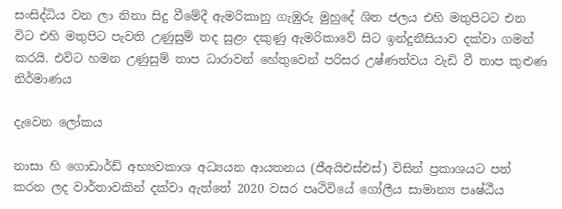සංසිද්ධිය වන ලා නිනා සිදු වීමේදී ඇමරිකානු ගැඹුරු මුහුදේ ශිත ජලය එහි මතුපිටට එන විට එහි මතුපිට පැවති උණුසුම් තද සුළං දකුණු ඇමරිකාවේ සිට ඉන්දුනීසියාව දක්වා ගමන් කරයි. එවිට හමන උණුසුම් තාප ධාරාවන් හේතුවෙන් පරිසර උෂ්ණත්වය වැඩි වී තාප කුළුණ නිර්මාණය

දැවෙන ලෝකය

නාසා හි ගොඩාර්ඩ් අභ්‍යවකාශ අධ්‍යයන ආයතනය (ජීඅයිඑස්එස්) විසින් ප්‍රකාශයට පත් කරන ලද වාර්තාවකින් දක්වා ඇත්තේ 2020 වසර පෘථිවියේ ගෝලීය සාමාන්‍ය පෘෂ්ඨීය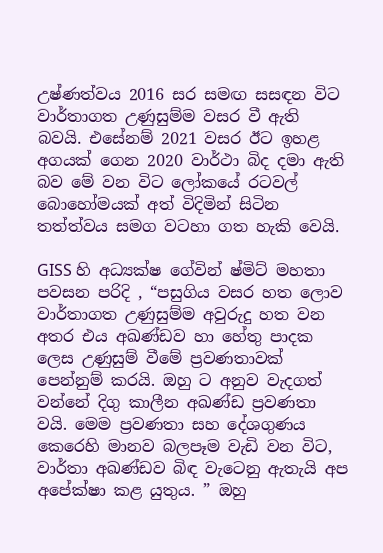උෂ්ණත්වය 2016 සර සමඟ සසඳන විට වාර්තාගත උණුසුම්ම වසර වී ඇති බවයි. එසේනම් 2021 වසර ඊට ඉහළ අගයක් ගෙන 2020 වාර්ථා බිද දමා ඇති බව මේ වන විට ලෝකයේ රටවල් බොහෝමයක් අත් විදිමින් සිටින තත්ත්වය සමග වටහා ගත හැකි වෙයි.

GISS හි අධ්‍යක්ෂ ගේවින් ෂ්මිට් මහතා පවසන පරිදි , “පසුගිය වසර හත ලොව වාර්තාගත උණුසුම්ම අවුරුදු හත වන අතර එය අඛණ්ඩව හා හේතු පාදක ලෙස උණුසුම් වීමේ ප්‍රවණතාවක් පෙන්නුම් කරයි. ඔහු ට අනුව වැදගත් වන්නේ දිගු කාලීන අඛණ්ඩ ප්‍රවණතා වයි. මෙම ප්‍රවණතා සහ දේශගුණය කෙරෙහි මානව බලපෑම වැඩි වන විට, වාර්තා අඛණ්ඩව බිඳ වැටෙනු ඇතැයි අප අපේක්ෂා කළ යුතුය. ” ඔහු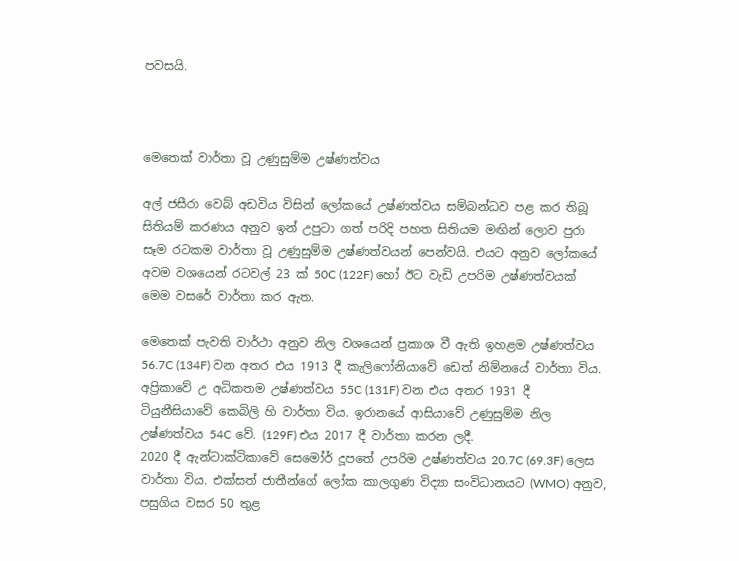පවසයි.



මෙතෙක් වාර්තා වූ උණුසුම්ම උෂ්ණත්වය

අල් ජසීරා වෙබ් අඩවිය විසින් ලෝකයේ උෂ්ණත්වය සම්බන්ධව පළ කර තිබූ සිතියම් කරණය අනුව ඉන් උපුටා ගත් පරිදි පහත සිතියම මඟින් ලොව පුරා සෑම රටකම වාර්තා වූ උණුසුම්ම උෂ්ණත්වයන් පෙන්වයි. එයට අනුව ලෝකයේ අවම වශයෙන් රටවල් 23 ක් 50C (122F) හෝ ඊට වැඩි උපරිම උෂ්ණත්වයක් මෙම වසරේ වාර්තා කර ඇත.

මෙතෙක් පැවති වාර්ථා අනුව නිල වශයෙන් ප්‍රකාශ වී ඇති ඉහළම උෂ්ණත්වය 56.7C (134F) වන අතර එය 1913 දී කැලිෆෝනියාවේ ඩෙත් නිම්නයේ වාර්තා විය. අප්‍රිකාවේ උ අධිකතම උෂ්ණත්වය 55C (131F) වන එය අතර 1931 දී ටියුනීසියාවේ කෙබිලි හි වාර්තා විය. ඉරානයේ ආසියාවේ උණුසුම්ම නිල උෂ්ණත්වය 54C වේ. (129F) එය 2017 දී වාර්තා කරන ලදී.
2020 දී ඇන්ටාක්ටිකාවේ සෙමෝර් දූපතේ උපරිම උෂ්ණත්වය 20.7C (69.3F) ලෙස වාර්තා විය. එක්සත් ජාතීන්ගේ ලෝක කාලගුණ විද්‍යා සංවිධානයට (WMO) අනුව, පසුගිය වසර 50 තුළ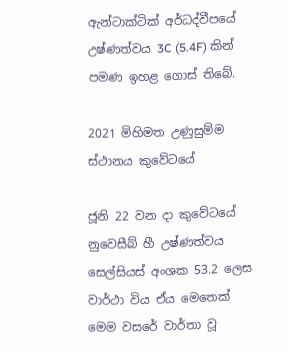ඇන්ටාක්ටික් අර්ධද්වීපයේ උෂ්ණත්වය 3C (5.4F) කින් පමණ ඉහළ ගොස් තිබේ.

2021 මිහිමත උණුසුම්ම ස්ථානය කුවේටයේ

ජූනි 22 වන දා කුවේටයේ නුවෙසීබ් හී උෂ්ණත්වය සෙල්සියස් අංශක 53.2 ලෙස වාර්ථා විය ඒය මෙතෙක් මෙම වසරේ වාර්තා වූ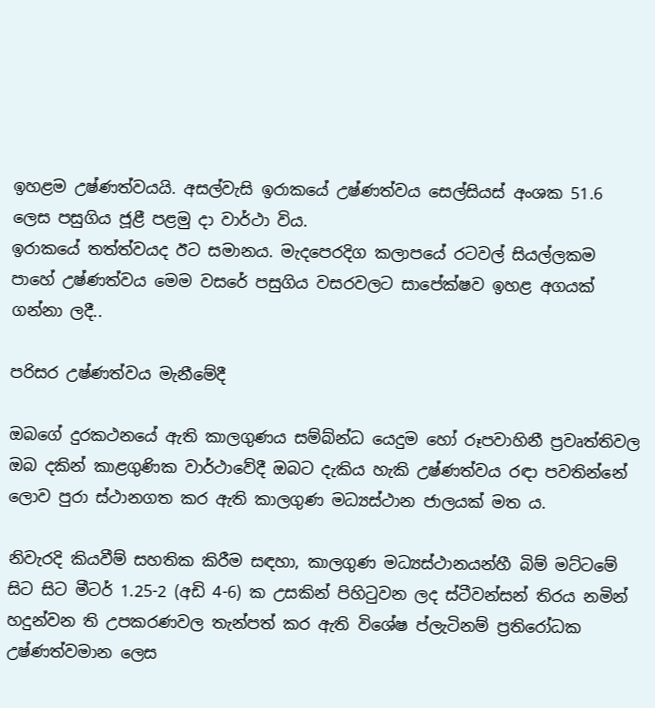ඉහළම උෂ්ණත්වයයි. අසල්වැසි ඉරාකයේ උෂ්ණත්වය සෙල්සියස් අංශක 51.6 ලෙස පසුගිය ජූළී පළමු දා වාර්ථා විය.
ඉරාකයේ තත්ත්වයද ඊට සමානය. මැදපෙරදිග කලාපයේ රටවල් සියල්ලකම පාහේ උෂ්ණත්වය මෙම වසරේ පසුගිය වසරවලට සාපේක්ෂව ඉහළ අගයක් ගන්නා ලදී..

පරිසර උෂ්ණත්වය මැනීමේදී

ඔබගේ දුරකථනයේ ඇති කාලගුණය සම්බ්න්ධ යෙදුම හෝ රූපවාහිනී ප්‍රවෘත්තිවල ඔබ දකින් කාළගුණික වාර්ථාවේදී ඔබට දැකිය හැකි උෂ්ණත්වය රඳා පවතින්නේ ලොව පුරා ස්ථානගත කර ඇති කාලගුණ මධ්‍යස්ථාන ජාලයක් මත ය.

නිවැරදි කියවීම් සහතික කිරීම සඳහා, කාලගුණ මධ්‍යස්ථානයන්හී බිම් මට්ටමේ සිට සිට මීටර් 1.25-2 (අඩි 4-6) ක උසකින් පිහිටුවන ලද ස්ටීවන්සන් තිරය නමින් හදුන්වන ති උපකරණවල තැන්පත් කර ඇති විශේෂ ප්ලැටිනම් ප්‍රතිරෝධක උෂ්ණත්වමාන ලෙස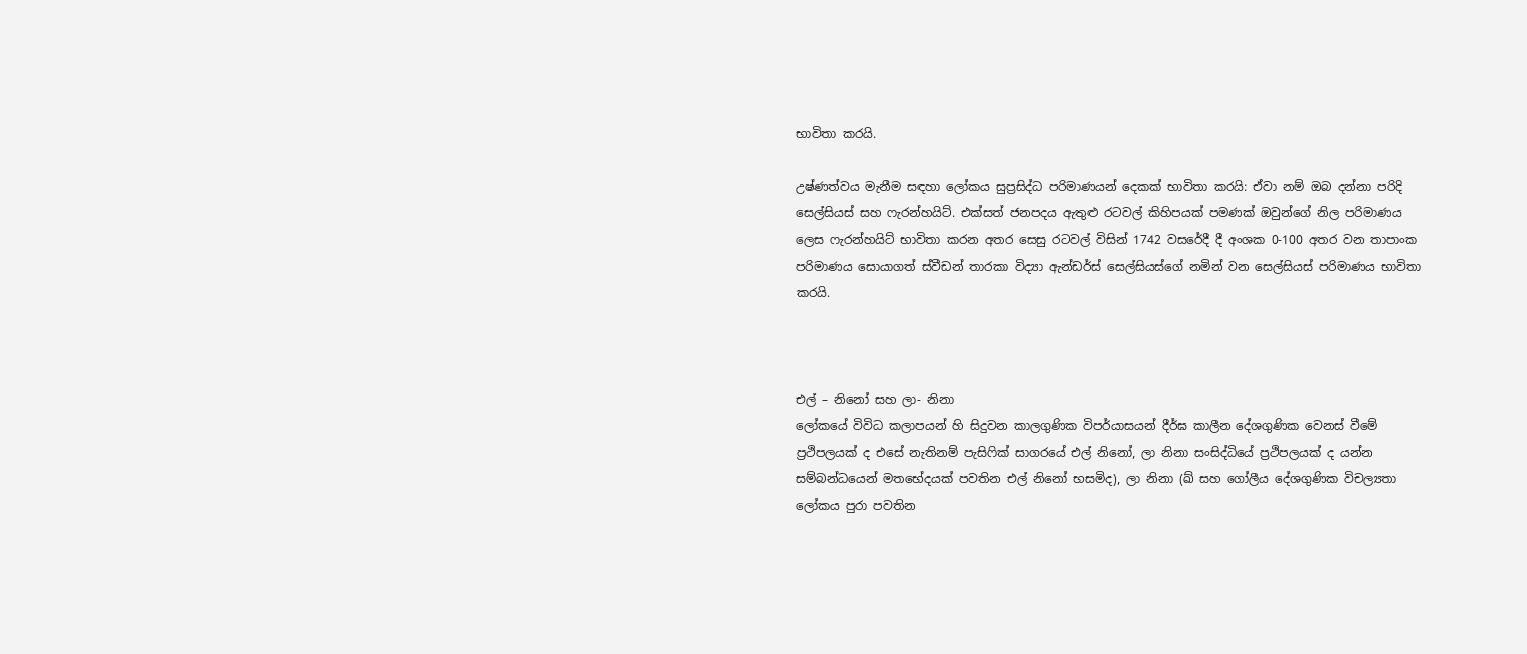භාවිතා කරයි.

උෂ්ණත්වය මැනීම සඳහා ලෝකය සුප්‍රසිද්ධ පරිමාණයන් දෙකක් භාවිතා කරයි: ඒවා නම් ඔබ දන්නා පරිදි සෙල්සියස් සහ ෆැරන්හයිට්. එක්සත් ජනපදය ඇතුළු රටවල් කිහිපයක් පමණක් ඔවුන්ගේ නිල පරිමාණය ලෙස ෆැරන්හයිට් භාවිතා කරන අතර සෙසු රටවල් විසින් 1742 වසරේදී දී අංශක 0-100 අතර වන තාපාංක පරිමාණය සොයාගත් ස්වීඩන් තාරකා විද්‍යා ඇන්ඩර්ස් සෙල්සියස්ගේ නමින් වන සෙල්සියස් පරිමාණය භාවිතා කරයි.



එල් – නිනෝ සහ ලා- නිනා
ලෝකයේ විවිධ කලාපයන් හි සිදුවන කාලගුණික විපර්යාසයන් දීර්ඝ කාලීන දේශගුණික වෙනස් වීමේ ප්‍රථිපලයක් ද එසේ නැතිනම් පැසිෆික් සාගරයේ එල් නිනෝ, ලා නිනා සංසිද්ධියේ ප්‍රථිපලයක් ද යන්න සම්බන්ධයෙන් මතභේදයක් පවතින එල් නිනෝ භසමිද), ලා නිනා (ඛ් සහ ගෝලීය දේශගුණික විචල්‍යතා ලෝකය පුරා පවතින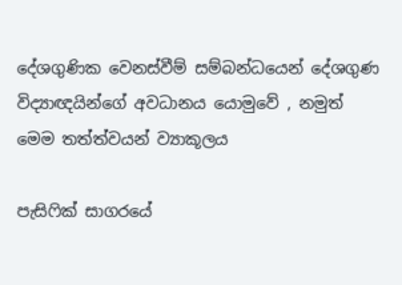දේශගුණික වෙනස්වීම් සම්බන්ධයෙන් දේශගුණ විද්‍යාඥයින්ගේ අවධානය යොමුවේ , නමුත් මෙම තත්ත්වයන් ව්‍යාකූලය

පැසිෆික් සාගරයේ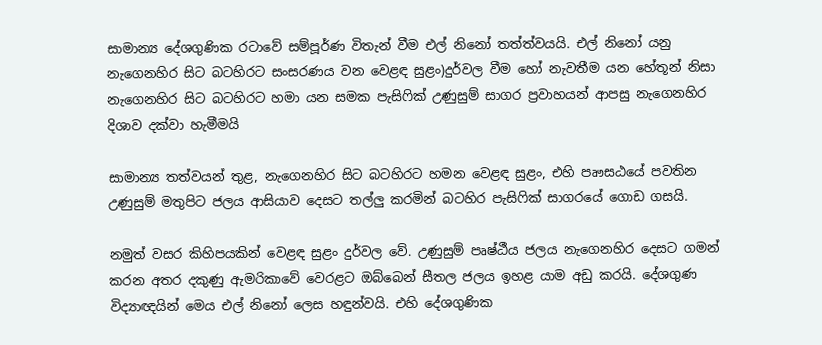සාමාන්‍ය දේශගුණික රටාවේ සම්පූර්ණ විතැන් වීම එල් නිනෝ තත්ත්වයයි. එල් නිනෝ යනු නැගෙනහිර සිට බටහිරට සංසරණය වන වෙළඳ සුළං)දුර්වල වීම හෝ නැවතීම යන හේතූන් නිසා නැගෙනහිර සිට බටහිරට හමා යන සමක පැසිෆික් උණුසුම් සාගර ප්‍රවාහයන් ආපසු නැගෙනහිර දිශාව දක්වා හැමීමයි

සාමාන්‍ය තත්වයන් තුළ, නැගෙනහිර සිට බටහිරට හමන වෙළඳ සුළං, එහි පෘෟසඨයේ පවතින උණුසුම් මතුපිට ජලය ආසියාව දෙසට තල්ලු කරමින් බටහිර පැසිෆික් සාගරයේ ගොඩ ගසයි.

නමුත් වසර කිහිපයකින් වෙළඳ සුළං දුර්වල වේ. උණුසුම් පෘෂ්ඨීය ජලය නැගෙනහිර දෙසට ගමන් කරන අතර දකුණු ඇමරිකාවේ වෙරළට ඔබ්බෙන් සීතල ජලය ඉහළ යාම අඩු කරයි. දේශගුණ විද්‍යාඥයින් මෙය එල් නිනෝ ලෙස හඳුන්වයි. එහි දේශගුණික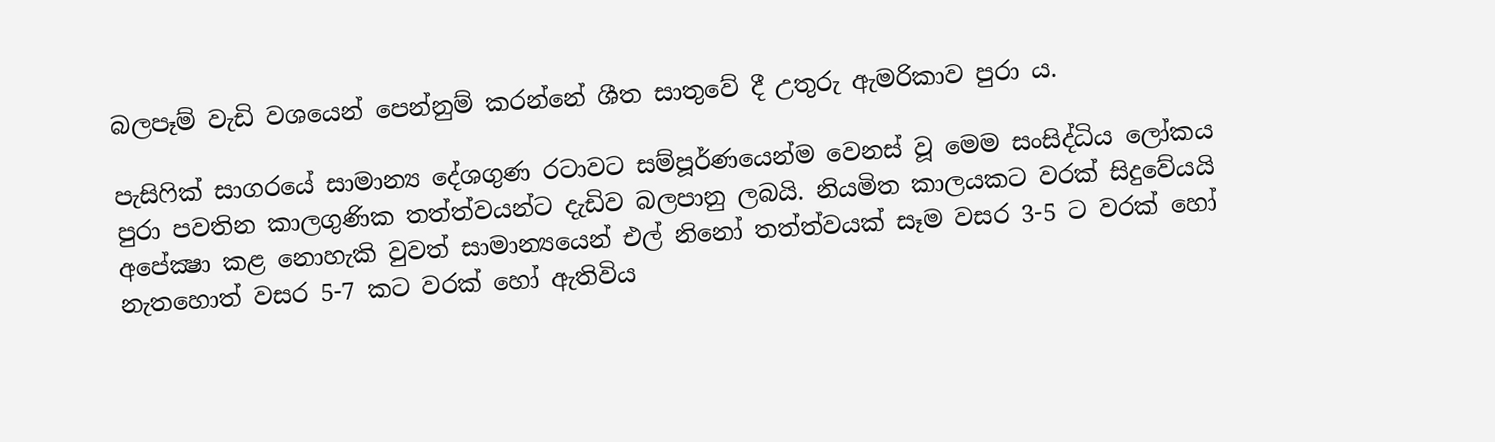බලපෑම් වැඩි වශයෙන් පෙන්නුම් කරන්නේ ශීත සාතුවේ දී උතුරු ඇමරිකාව පුරා ය.

පැසිෆික් සාගරයේ සාමාන්‍ය දේශගුණ රටාවට සම්පූර්ණයෙන්ම වෙනස් වූ මෙම සංසිද්ධිය ලෝකය පුරා පවතින කාලගුණික තත්ත්වයන්ට දැඩිව බලපානු ලබයි. නියමිත කාලයකට වරක් සිදුවේයයි අපේක්‍ෂා කළ නොහැකි වුවත් සාමාන්‍යයෙන් එල් නිනෝ තත්ත්වයක් සෑම වසර 3-5 ට වරක් හෝ නැතහොත් වසර 5-7 කට වරක් හෝ ඇතිවිය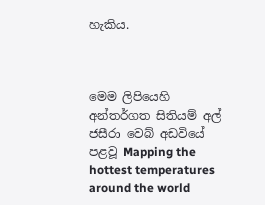හැකිය.



මෙම ලිපියෙහි අන්තර්ගත සිතියම් අල් ජසීරා වෙබ් අඩවියේ පළවූ Mapping the hottest temperatures around the world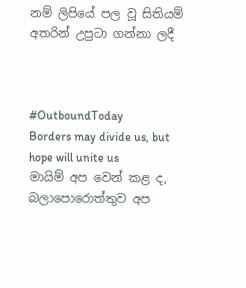නම් ලිපියේ පල වූ සිතියම් අතරින් උපුටා ගන්නා ලදී



#OutboundToday
Borders may divide us, but hope will unite us
මායිම් අප වෙන් කළ ද, බලාපොරොත්තුව අප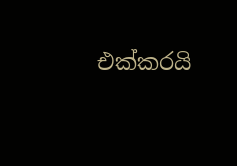එක්කරයි